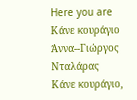Here you are
Κάνε κουράγιο Άννα--Γιώργος Νταλάρας
Κάνε κουράγιο,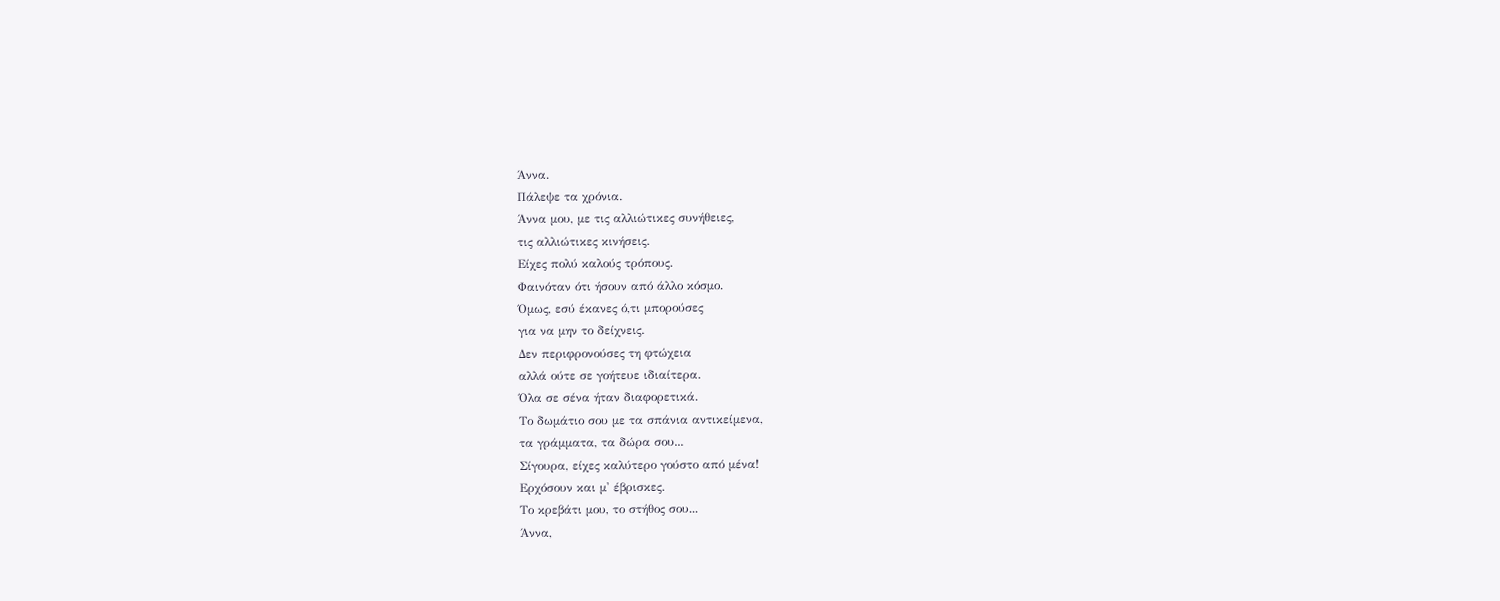Άννα.
Πάλεψε τα χρόνια.
Άννα μου, με τις αλλιώτικες συνήθειες,
τις αλλιώτικες κινήσεις.
Είχες πολύ καλούς τρόπους.
Φαινόταν ότι ήσουν από άλλο κόσμο.
Όμως, εσύ έκανες ό,τι μπορούσες
για να μην το δείχνεις.
Δεν περιφρονούσες τη φτώχεια
αλλά ούτε σε γοήτευε ιδιαίτερα.
Όλα σε σένα ήταν διαφορετικά.
Το δωμάτιο σου με τα σπάνια αντικείμενα,
τα γράμματα, τα δώρα σου...
Σίγουρα, είχες καλύτερο γούστο από μένα!
Ερχόσουν και μ' έβρισκες.
Το κρεβάτι μου, το στήθος σου...
Άννα,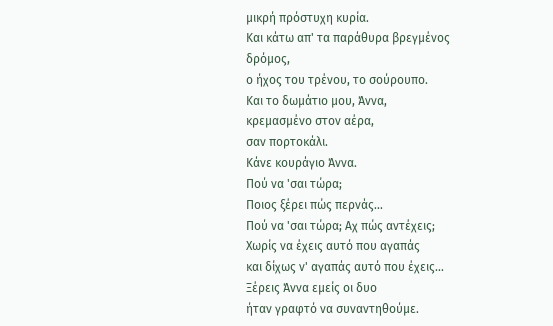μικρή πρόστυχη κυρία.
Και κάτω απ' τα παράθυρα βρεγμένος δρόμος,
ο ήχος του τρένου, το σούρουπο.
Και το δωμάτιο μου, Άννα,
κρεμασμένο στον αέρα,
σαν πορτοκάλι.
Κάνε κουράγιο Άννα.
Πού να 'σαι τώρα;
Ποιος ξέρει πώς περνάς...
Πού να 'σαι τώρα; Αχ πώς αντέχεις;
Χωρίς να έχεις αυτό που αγαπάς
και δίχως ν' αγαπάς αυτό που έχεις...
Ξέρεις Άννα εμείς οι δυο
ήταν γραφτό να συναντηθούμε.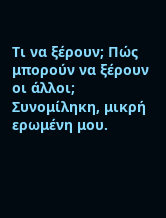Τι να ξέρουν; Πώς μπορούν να ξέρουν οι άλλοι;
Συνομίληκη, μικρή ερωμένη μου.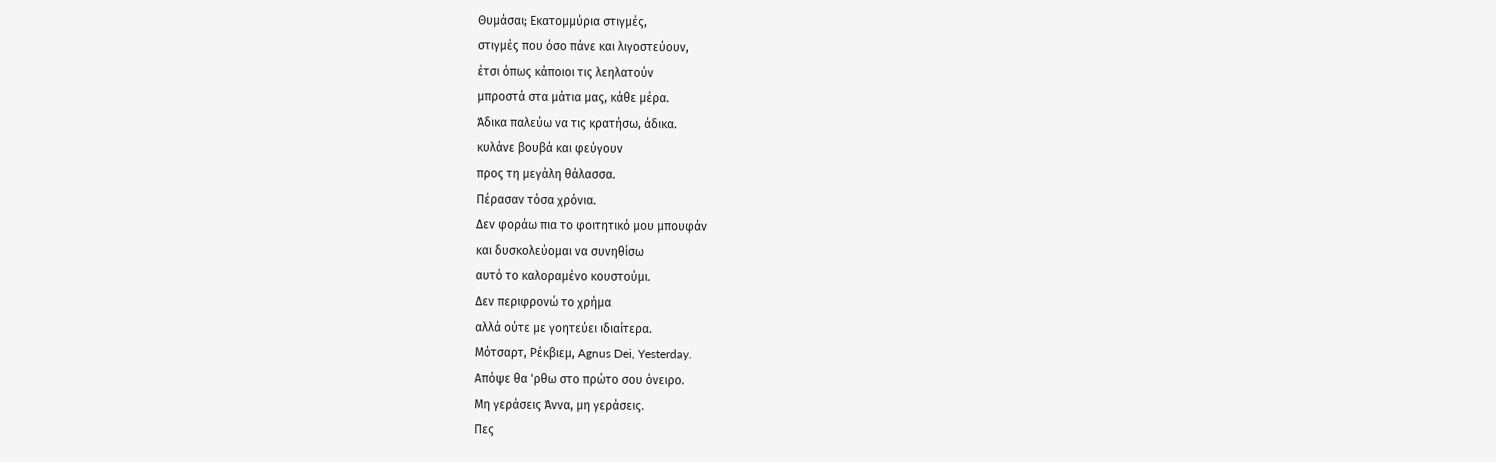Θυμάσαι; Εκατομμύρια στιγμές,
στιγμές που όσο πάνε και λιγοστεύουν,
έτσι όπως κάποιοι τις λεηλατούν
μπροστά στα μάτια μας, κάθε μέρα.
Άδικα παλεύω να τις κρατήσω, άδικα.
κυλάνε βουβά και φεύγουν
προς τη μεγάλη θάλασσα.
Πέρασαν τόσα χρόνια.
Δεν φοράω πια το φοιτητικό μου μπουφάν
και δυσκολεύομαι να συνηθίσω
αυτό το καλοραμένο κουστούμι.
Δεν περιφρονώ το χρήμα
αλλά ούτε με γοητεύει ιδιαίτερα.
Μότσαρτ, Ρέκβιεμ, Agnus Dei, Yesterday.
Απόψε θα 'ρθω στο πρώτο σου όνειρο.
Μη γεράσεις Άννα, μη γεράσεις.
Πες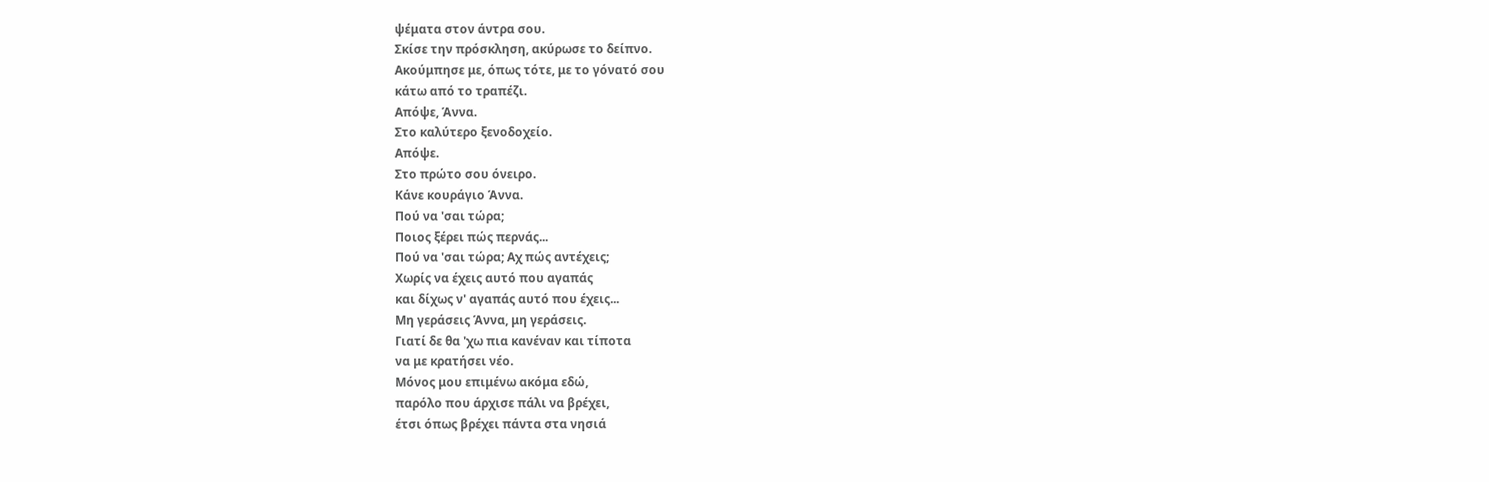ψέματα στον άντρα σου.
Σκίσε την πρόσκληση, ακύρωσε το δείπνο.
Ακούμπησε με, όπως τότε, με το γόνατό σου
κάτω από το τραπέζι.
Απόψε, Άννα.
Στο καλύτερο ξενοδοχείο.
Απόψε.
Στο πρώτο σου όνειρο.
Κάνε κουράγιο Άννα.
Πού να 'σαι τώρα;
Ποιος ξέρει πώς περνάς...
Πού να 'σαι τώρα; Αχ πώς αντέχεις;
Χωρίς να έχεις αυτό που αγαπάς
και δίχως ν' αγαπάς αυτό που έχεις...
Μη γεράσεις Άννα, μη γεράσεις.
Γιατί δε θα 'χω πια κανέναν και τίποτα
να με κρατήσει νέο.
Μόνος μου επιμένω ακόμα εδώ,
παρόλο που άρχισε πάλι να βρέχει,
έτσι όπως βρέχει πάντα στα νησιά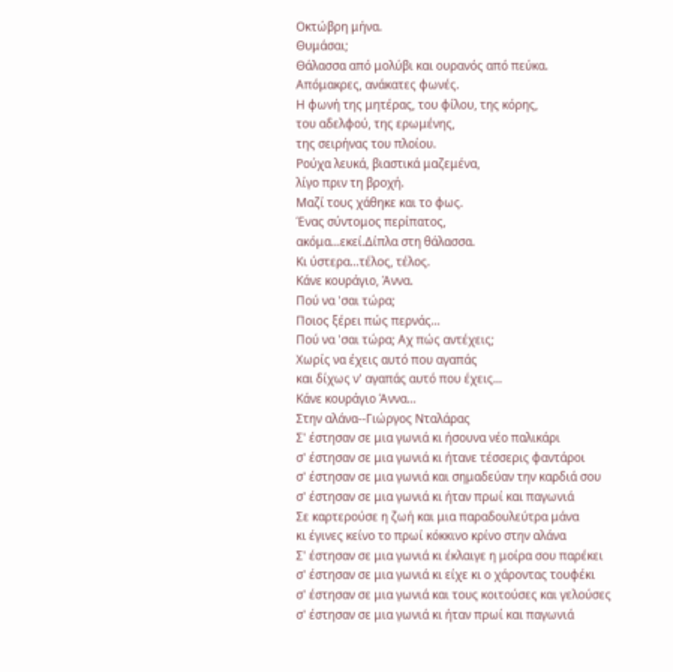Οκτώβρη μήνα.
Θυμάσαι;
Θάλασσα από μολύβι και ουρανός από πεύκα.
Απόμακρες, ανάκατες φωνές.
Η φωνή της μητέρας, του φίλου, της κόρης,
του αδελφού, της ερωμένης,
της σειρήνας του πλοίου.
Ρούχα λευκά, βιαστικά μαζεμένα,
λίγο πριν τη βροχή.
Μαζί τους χάθηκε και το φως.
Ένας σύντομος περίπατος,
ακόμα...εκεί.Δίπλα στη θάλασσα.
Κι ύστερα...τέλος, τέλος.
Κάνε κουράγιο, Άννα.
Πού να 'σαι τώρα;
Ποιος ξέρει πώς περνάς...
Πού να 'σαι τώρα; Αχ πώς αντέχεις;
Χωρίς να έχεις αυτό που αγαπάς
και δίχως ν' αγαπάς αυτό που έχεις...
Κάνε κουράγιο Άννα...
Στην αλάνα--Γιώργος Νταλάρας
Σ' έστησαν σε μια γωνιά κι ήσουνα νέο παλικάρι
σ' έστησαν σε μια γωνιά κι ήτανε τέσσερις φαντάροι
σ' έστησαν σε μια γωνιά και σημαδεύαν την καρδιά σου
σ' έστησαν σε μια γωνιά κι ήταν πρωί και παγωνιά
Σε καρτερούσε η ζωή και μια παραδουλεύτρα μάνα
κι έγινες κείνο το πρωί κόκκινο κρίνο στην αλάνα
Σ' έστησαν σε μια γωνιά κι έκλαιγε η μοίρα σου παρέκει
σ' έστησαν σε μια γωνιά κι είχε κι ο χάροντας τουφέκι
σ' έστησαν σε μια γωνιά και τους κοιτούσες και γελούσες
σ' έστησαν σε μια γωνιά κι ήταν πρωί και παγωνιά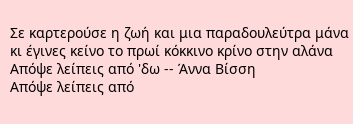Σε καρτερούσε η ζωή και μια παραδουλεύτρα μάνα
κι έγινες κείνο το πρωί κόκκινο κρίνο στην αλάνα
Απόψε λείπεις από 'δω -- Άννα Βίσση
Απόψε λείπεις από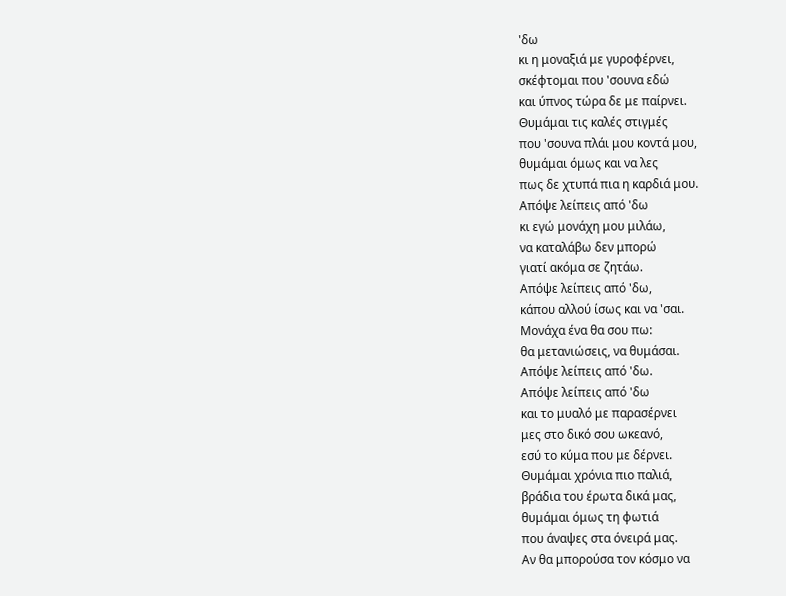'δω
κι η μοναξιά με γυροφέρνει,
σκέφτομαι που 'σουνα εδώ
και ύπνος τώρα δε με παίρνει.
Θυμάμαι τις καλές στιγμές
που 'σουνα πλάι μου κοντά μου,
θυμάμαι όμως και να λες
πως δε χτυπά πια η καρδιά μου.
Απόψε λείπεις από 'δω
κι εγώ μονάχη μου μιλάω,
να καταλάβω δεν μπορώ
γιατί ακόμα σε ζητάω.
Απόψε λείπεις από 'δω,
κάπου αλλού ίσως και να 'σαι.
Μονάχα ένα θα σου πω:
θα μετανιώσεις, να θυμάσαι.
Απόψε λείπεις από 'δω.
Απόψε λείπεις από 'δω
και το μυαλό με παρασέρνει
μες στο δικό σου ωκεανό,
εσύ το κύμα που με δέρνει.
Θυμάμαι χρόνια πιο παλιά,
βράδια του έρωτα δικά μας,
θυμάμαι όμως τη φωτιά
που άναψες στα όνειρά μας.
Αν θα μπορούσα τον κόσμο να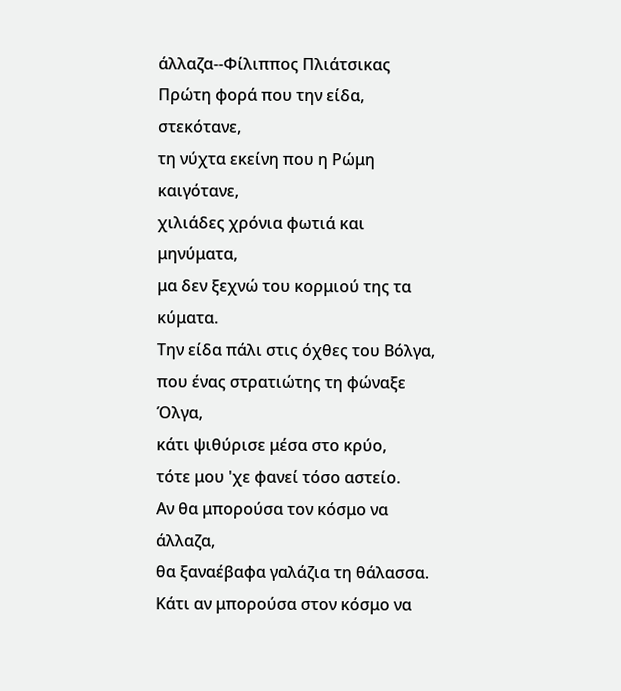άλλαζα--Φίλιππος Πλιάτσικας
Πρώτη φορά που την είδα, στεκότανε,
τη νύχτα εκείνη που η Ρώμη καιγότανε,
χιλιάδες χρόνια φωτιά και μηνύματα,
μα δεν ξεχνώ του κορμιού της τα κύματα.
Την είδα πάλι στις όχθες του Βόλγα,
που ένας στρατιώτης τη φώναξε Όλγα,
κάτι ψιθύρισε μέσα στο κρύο,
τότε μου 'χε φανεί τόσο αστείο.
Αν θα μπορούσα τον κόσμο να άλλαζα,
θα ξαναέβαφα γαλάζια τη θάλασσα.
Κάτι αν μπορούσα στον κόσμο να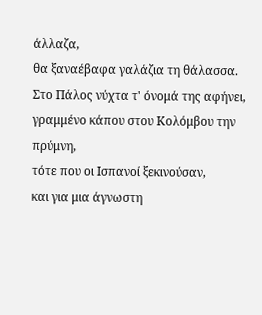άλλαζα,
θα ξαναέβαφα γαλάζια τη θάλασσα.
Στο Πάλος νύχτα τ' όνομά της αφήνει,
γραμμένο κάπου στου Κολόμβου την πρύμνη,
τότε που οι Ισπανοί ξεκινούσαν,
και για μια άγνωστη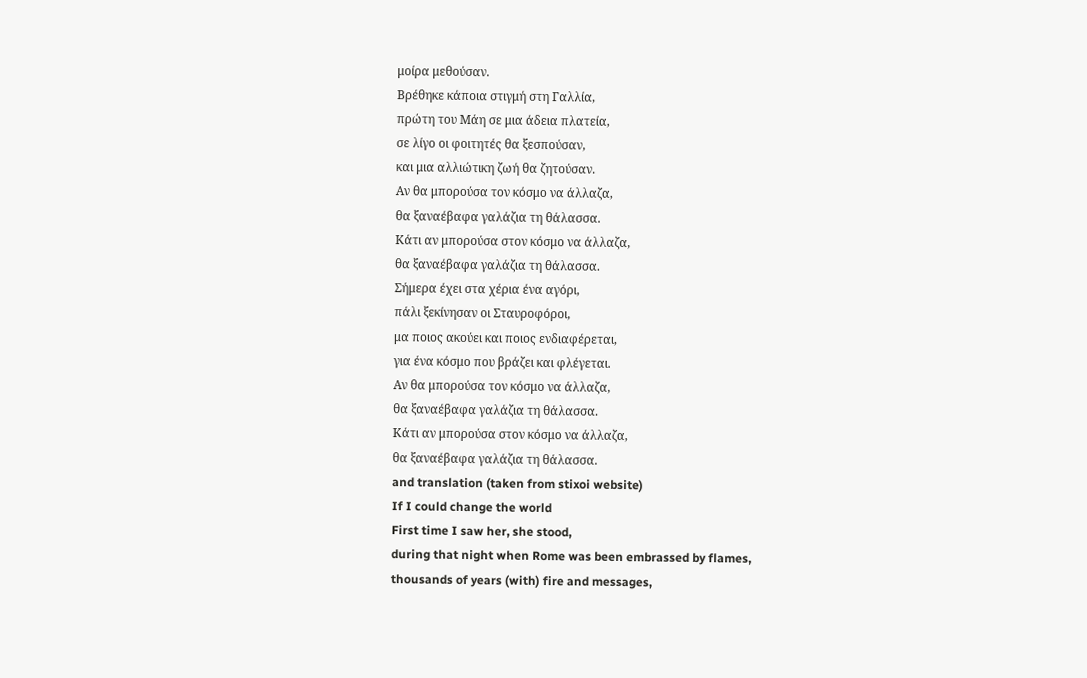μοίρα μεθούσαν.
Βρέθηκε κάποια στιγμή στη Γαλλία,
πρώτη του Μάη σε μια άδεια πλατεία,
σε λίγο οι φοιτητές θα ξεσπούσαν,
και μια αλλιώτικη ζωή θα ζητούσαν.
Αν θα μπορούσα τον κόσμο να άλλαζα,
θα ξαναέβαφα γαλάζια τη θάλασσα.
Κάτι αν μπορούσα στον κόσμο να άλλαζα,
θα ξαναέβαφα γαλάζια τη θάλασσα.
Σήμερα έχει στα χέρια ένα αγόρι,
πάλι ξεκίνησαν οι Σταυροφόροι,
μα ποιος ακούει και ποιος ενδιαφέρεται,
για ένα κόσμο που βράζει και φλέγεται.
Αν θα μπορούσα τον κόσμο να άλλαζα,
θα ξαναέβαφα γαλάζια τη θάλασσα.
Κάτι αν μπορούσα στον κόσμο να άλλαζα,
θα ξαναέβαφα γαλάζια τη θάλασσα.
and translation (taken from stixoi website)
If I could change the world
First time I saw her, she stood,
during that night when Rome was been embrassed by flames,
thousands of years (with) fire and messages,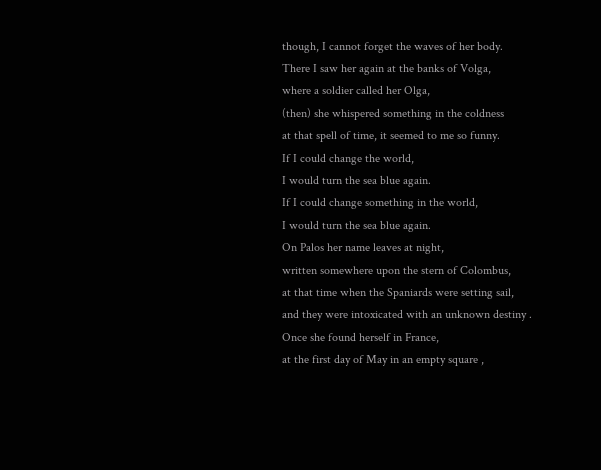though, I cannot forget the waves of her body.
There I saw her again at the banks of Volga,
where a soldier called her Olga,
(then) she whispered something in the coldness
at that spell of time, it seemed to me so funny.
If I could change the world,
I would turn the sea blue again.
If I could change something in the world,
I would turn the sea blue again.
On Palos her name leaves at night,
written somewhere upon the stern of Colombus,
at that time when the Spaniards were setting sail,
and they were intoxicated with an unknown destiny .
Once she found herself in France,
at the first day of May in an empty square ,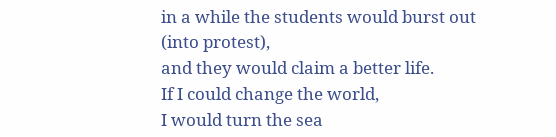in a while the students would burst out (into protest),
and they would claim a better life.
If I could change the world,
I would turn the sea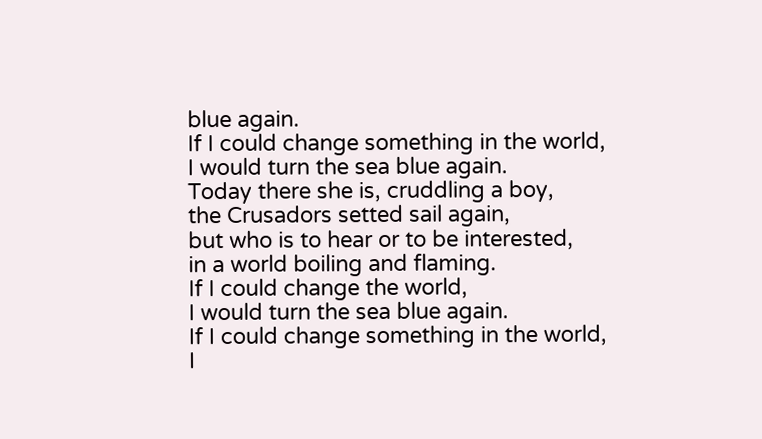blue again.
If I could change something in the world,
I would turn the sea blue again.
Today there she is, cruddling a boy,
the Crusadors setted sail again,
but who is to hear or to be interested,
in a world boiling and flaming.
If I could change the world,
I would turn the sea blue again.
If I could change something in the world,
I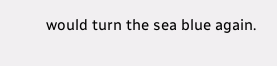would turn the sea blue again.